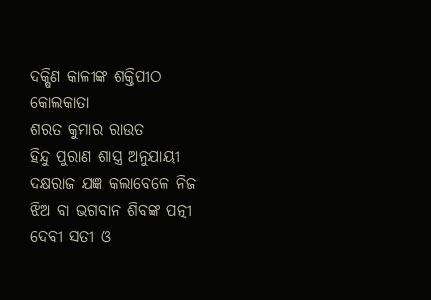ଦକ୍ଷିଣ କାଳୀଙ୍କ ଶକ୍ତିପୀଠ କୋଲକାତା
ଶରତ କୁମାର ରାଉତ
ହିନ୍ଦୁ ପୁରାଣ ଶାସ୍ତ୍ର ଅନୁଯାୟୀ ଦକ୍ଷରାଜ ଯଜ୍ଞ କଲାବେଳେ ନିଜ ଝିଅ ବା ଭଗବାନ ଶିବଙ୍କ ପତ୍ନୀ ଦେବୀ ସତୀ ଓ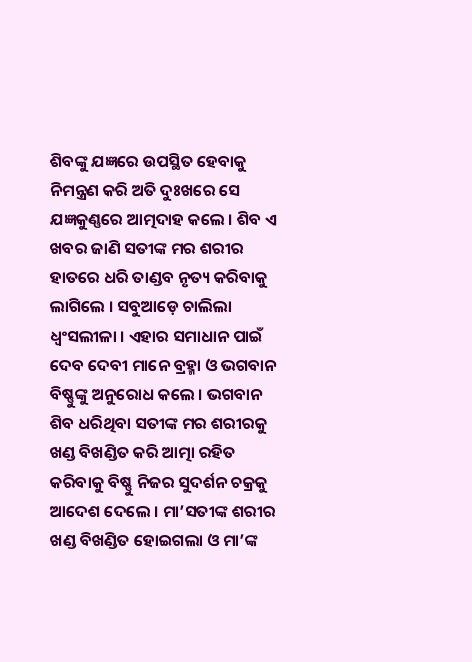ଶିବଙ୍କୁ ଯଜ୍ଞରେ ଉପସ୍ଥିତ ହେବାକୁ ନିମନ୍ତ୍ରଣ କରି ଅତି ଦୁଃଖରେ ସେ ଯଜ୍ଞକୁଣ୍ଣରେ ଆତ୍ମଦାହ କଲେ । ଶିବ ଏ ଖବର ଜାଣି ସତୀଙ୍କ ମର ଶରୀର ହାତରେ ଧରି ତାଣ୍ଡବ ନୃତ୍ୟ କରିବାକୁ ଲାଗିଲେ । ସବୁଆଡ଼େ ଚାଲିଲା ଧ୍ୱଂସଲୀଳା । ଏହାର ସମାଧାନ ପାଇଁ ଦେବ ଦେବୀ ମାନେ ବ୍ରହ୍ମା ଓ ଭଗବାନ ବିଷ୍ଣୁଙ୍କୁ ଅନୁରୋଧ କଲେ । ଭଗବାନ ଶିବ ଧରିଥିବା ସତୀଙ୍କ ମର ଶରୀରକୁ ଖଣ୍ଡ ବିଖଣ୍ଡିତ କରି ଆତ୍ମା ରହିତ କରିବାକୁ ବିଷ୍ଣୁ ନିଜର ସୁଦର୍ଶନ ଚକ୍ରକୁ ଆଦେଶ ଦେଲେ । ମା’ସତୀଙ୍କ ଶରୀର ଖଣ୍ଡ ବିଖଣ୍ଡିତ ହୋଇଗଲା ଓ ମା’ଙ୍କ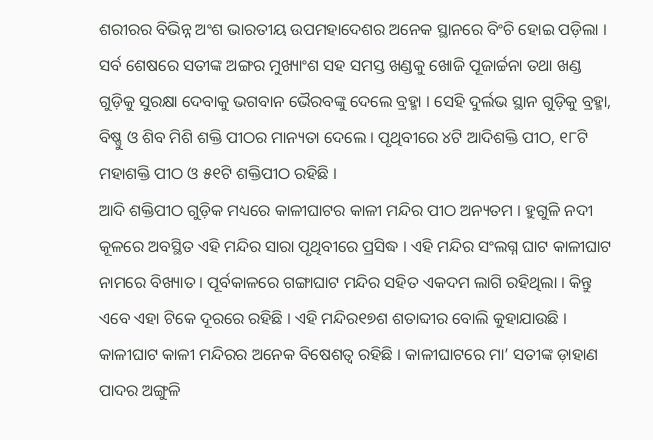ଶରୀରର ବିଭିନ୍ନ ଅଂଶ ଭାରତୀୟ ଉପମହାଦେଶର ଅନେକ ସ୍ଥାନରେ ବିଂଚି ହୋଇ ପଡ଼ିଲା । ସର୍ବ ଶେଷରେ ସତୀଙ୍କ ଅଙ୍ଗର ମୁଖ୍ୟାଂଶ ସହ ସମସ୍ତ ଖଣ୍ଡକୁ ଖୋଜି ପୂଜାର୍ଚ୍ଚନା ତଥା ଖଣ୍ଡ ଗୁଡ଼ିକୁ ସୁରକ୍ଷା ଦେବାକୁ ଭଗବାନ ଭୈରବଙ୍କୁ ଦେଲେ ବ୍ରହ୍ମା । ସେହି ଦୁର୍ଲଭ ସ୍ଥାନ ଗୁଡ଼ିକୁ ବ୍ରହ୍ମା, ବିଷ୍ଣୁ ଓ ଶିବ ମିଶି ଶକ୍ତି ପୀଠର ମାନ୍ୟତା ଦେଲେ । ପୃଥିବୀରେ ୪ଟି ଆଦିଶକ୍ତି ପୀଠ, ୧୮ଟି ମହାଶକ୍ତି ପୀଠ ଓ ୫୧ଟି ଶକ୍ତିପୀଠ ରହିଛି ।
ଆଦି ଶକ୍ତିପୀଠ ଗୁଡ଼ିକ ମଧ୍ୟରେ କାଳୀଘାଟର କାଳୀ ମନ୍ଦିର ପୀଠ ଅନ୍ୟତମ । ହୁଗୁଳି ନଦୀ କୂଳରେ ଅବସ୍ଥିତ ଏହି ମନ୍ଦିର ସାରା ପୃଥିବୀରେ ପ୍ରସିଦ୍ଧ । ଏହି ମନ୍ଦିର ସଂଲଗ୍ନ ଘାଟ କାଳୀଘାଟ ନାମରେ ବିଖ୍ୟାତ । ପୂର୍ବକାଳରେ ଗଙ୍ଗାଘାଟ ମନ୍ଦିର ସହିତ ଏକଦମ ଲାଗି ରହିଥିଲା । କିନ୍ତୁ ଏବେ ଏହା ଟିକେ ଦୂରରେ ରହିଛି । ଏହି ମନ୍ଦିର୧୭ଶ ଶତାବ୍ଦୀର ବୋଲି କୁହାଯାଉଛି । କାଳୀଘାଟ କାଳୀ ମନ୍ଦିରର ଅନେକ ବିଷେଶତ୍ୱ ରହିଛି । କାଳୀଘାଟରେ ମା’ ସତୀଙ୍କ ଡ଼ାହାଣ ପାଦର ଅଙ୍ଗୁଳି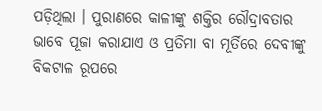ପଡ଼ିଥିଲା । ପୁରାଣରେ କାଳୀଙ୍କୁ ଶକ୍ତିର ରୌଦ୍ରାବତାର ଭାବେ ପୂଜା କରାଯାଏ ଓ ପ୍ରତିମା ବା ମୂର୍ତିରେ ଦେବୀଙ୍କୁ ବିକଟାଳ ରୂପରେ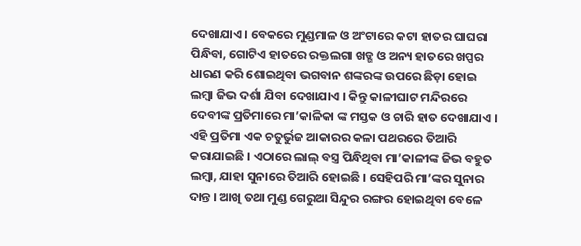ଦେଖାଯାଏ । ବେକରେ ମୁଣ୍ଡମାଳ ଓ ଅଂଟାରେ କଟା ହାତର ଘାଘରା ପିନ୍ଧିବା, ଗୋଟିଏ ହାତରେ ରକ୍ତଲଗା ଖଡ୍ଗ ଓ ଅନ୍ୟ ହାତରେ ଖପ୍ପର ଧାରଣ କରି ଶୋଇଥିବା ଭଗବାନ ଶଙ୍କରଙ୍କ ଉପରେ ଛିଡ଼ା ହୋଇ ଲମ୍ବା ଜିଭ ଦର୍ଶା ଯିବା ଦେଖାଯାଏ । କିନ୍ତୁ କାଳୀଘାଟ ମନ୍ଦିରରେ ଦେବୀଙ୍କ ପ୍ରତିମାରେ ମା’କାଳିକା ଙ୍କ ମସ୍ତକ ଓ ଚାରି ହାତ ଦେଖାଯାଏ । ଏହି ପ୍ରତିମା ଏକ ଚତୁର୍ଭୁଜ ଆକାରର କଳା ପଥରରେ ତିଆରି କରାଯାଇଛି । ଏଠାରେ ଲାଲ୍ ବସ୍ତ୍ର ପିନ୍ଧିଥିବା ମା’କାଳୀଙ୍କ ଜିଭ ବହୁତ ଲମ୍ବା, ଯାହା ସୁନାରେ ତିଆରି ହୋଇଛି । ସେହିପରି ମା’ଙ୍କର ସୁନାର ଦାନ୍ତ । ଆଖି ତଥା ମୁଣ୍ଡ ଗେରୁଆ ସିନ୍ଦୁର ରଙ୍ଗର ହୋଇଥିବା ବେଳେ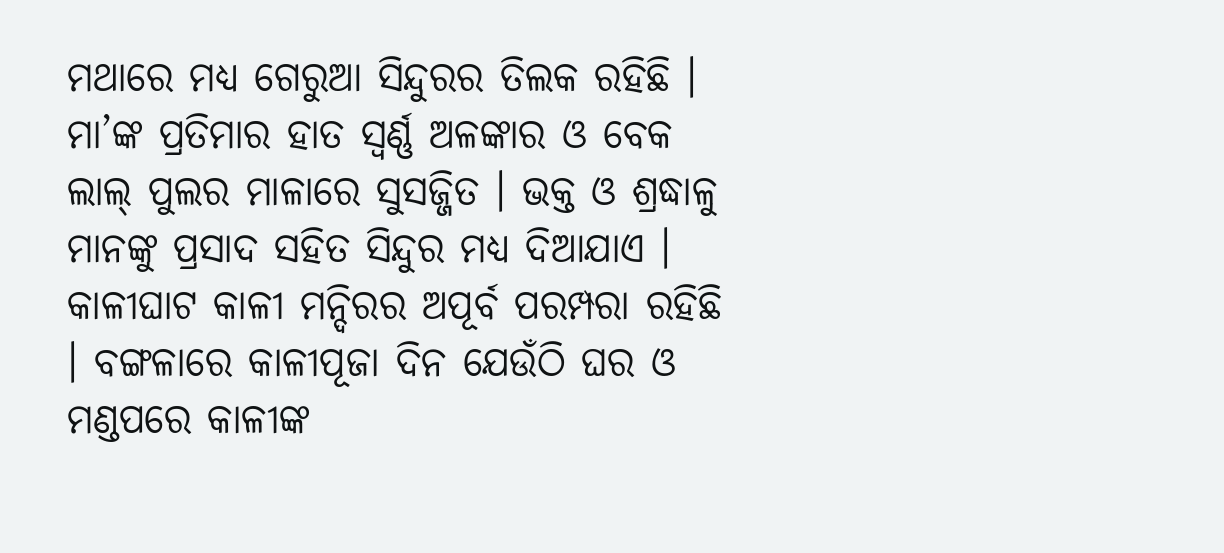ମଥାରେ ମଧ୍ୟ ଗେରୁଆ ସିନ୍ଦୁରର ତିଲକ ରହିଛି । ମା’ଙ୍କ ପ୍ରତିମାର ହାତ ସ୍ୱର୍ଣ୍ଣ ଅଳଙ୍କାର ଓ ବେକ ଲାଲ୍ ପୁଲର ମାଳାରେ ସୁସଜ୍ଜିତ । ଭକ୍ତ ଓ ଶ୍ରଦ୍ଧାଳୁ ମାନଙ୍କୁ ପ୍ରସାଦ ସହିତ ସିନ୍ଦୁର ମଧ୍ୟ ଦିଆଯାଏ ।
କାଳୀଘାଟ କାଳୀ ମନ୍ଦିରର ଅପୂର୍ବ ପରମ୍ପରା ରହିଛି । ବଙ୍ଗଳାରେ କାଳୀପୂଜା ଦିନ ଯେଉଁଠି ଘର ଓ ମଣ୍ଡପରେ କାଳୀଙ୍କ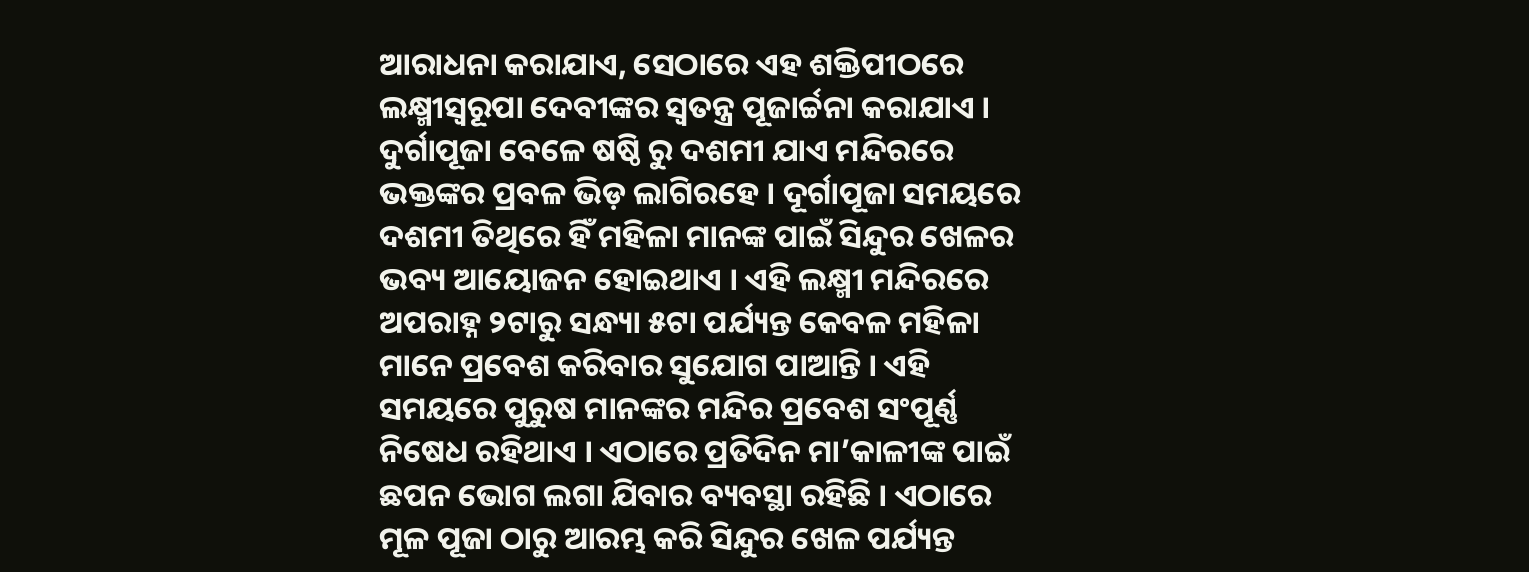ଆରାଧନା କରାଯାଏ, ସେଠାରେ ଏହ ଶକ୍ତିପୀଠରେ ଲକ୍ଷ୍ମୀସ୍ୱରୂପା ଦେବୀଙ୍କର ସ୍ୱତନ୍ତ୍ର ପୂଜାର୍ଚ୍ଚନା କରାଯାଏ । ଦୁର୍ଗାପୂଜା ବେଳେ ଷଷ୍ଠି ରୁ ଦଶମୀ ଯାଏ ମନ୍ଦିରରେ ଭକ୍ତଙ୍କର ପ୍ରବଳ ଭିଡ଼ ଲାଗିରହେ । ଦୂର୍ଗାପୂଜା ସମୟରେ ଦଶମୀ ତିଥିରେ ହିଁ ମହିଳା ମାନଙ୍କ ପାଇଁ ସିନ୍ଦୁର ଖେଳର ଭବ୍ୟ ଆୟୋଜନ ହୋଇଥାଏ । ଏହି ଲକ୍ଷ୍ମୀ ମନ୍ଦିରରେ ଅପରାହ୍ନ ୨ଟାରୁ ସନ୍ଧ୍ୟା ୫ଟା ପର୍ଯ୍ୟନ୍ତ କେବଳ ମହିଳା ମାନେ ପ୍ରବେଶ କରିବାର ସୁଯୋଗ ପାଆନ୍ତି । ଏହି ସମୟରେ ପୁରୁଷ ମାନଙ୍କର ମନ୍ଦିର ପ୍ରବେଶ ସଂପୂର୍ଣ୍ଣ ନିଷେଧ ରହିଥାଏ । ଏଠାରେ ପ୍ରତିଦିନ ମା’କାଳୀଙ୍କ ପାଇଁ ଛପନ ଭୋଗ ଲଗା ଯିବାର ବ୍ୟବସ୍ଥା ରହିଛି । ଏଠାରେ ମୂଳ ପୂଜା ଠାରୁ ଆରମ୍ଭ କରି ସିନ୍ଦୁର ଖେଳ ପର୍ଯ୍ୟନ୍ତ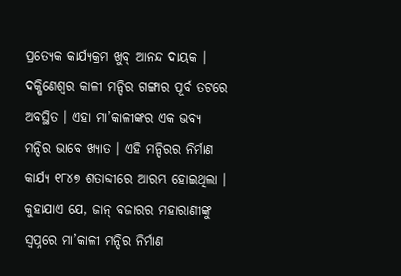ପ୍ରତ୍ୟେକ କାର୍ଯ୍ୟକ୍ରମ ଖୁବ୍ ଆନନ୍ଦ ଦାୟକ ।
ଦକ୍ଷିଣେଶ୍ୱର କାଳୀ ମନ୍ଦିର ଗଙ୍ଗାର ପୂର୍ବ ତଟରେ ଅବସ୍ଥିତ । ଏହା ମା’କାଳୀଙ୍କର ଏକ ଭବ୍ୟ ମନ୍ଦିର ଭାବେ ଖ୍ୟାତ । ଏହି ମନ୍ଦିରର ନିର୍ମାଣ କାର୍ଯ୍ୟ ୧୮୪୭ ଶତାବ୍ଦୀରେ ଆରମ୍ଭ ହୋଇଥିଲା । କୁହାଯାଏ ଯେ, ଜାନ୍ ବଜାରର ମହାରାଣୀଙ୍କୁ ସ୍ୱପ୍ନରେ ମା’କାଳୀ ମନ୍ଦିର ନିର୍ମାଣ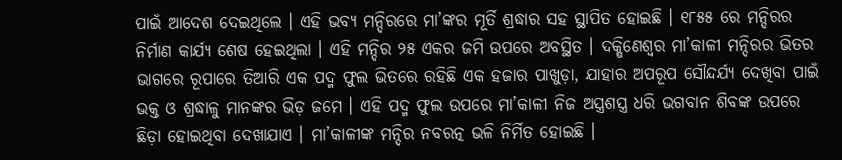ପାଇଁ ଆଦେଶ ଦେଇଥିଲେ । ଏହି ଭବ୍ୟ ମନ୍ଦିରରେ ମା’ଙ୍କର ମୂର୍ତି ଶ୍ରଦ୍ଧାର ସହ ସ୍ଥାପିତ ହୋଇଛି । ୧୮୫୫ ରେ ମନ୍ଦିରର ନିର୍ମାଣ କାର୍ଯ୍ୟ ଶେଷ ହେଇଥିଲା । ଏହି ମନ୍ଦିର ୨୫ ଏକର ଜମି ଉପରେ ଅବସ୍ଥିତ । ଦକ୍ଷିଣେଶ୍ୱର ମା’କାଳୀ ମନ୍ଦିରର ଭିତର ଭାଗରେ ରୂପାରେ ତିଆରି ଏକ ପଦ୍ମ ଫୁଲ ଭିତରେ ରହିଛି ଏକ ହଜାର ପାଖୁଡ଼ା, ଯାହାର ଅପରୂପ ସୌନ୍ଦର୍ଯ୍ୟ ଦେଖିବା ପାଇଁ ଭକ୍ତ ଓ ଶ୍ରଦ୍ଧାଳୁ ମାନଙ୍କର ଭିଡ଼ ଜମେ । ଏହି ପଦ୍ମ ଫୁଲ ଉପରେ ମା’କାଳୀ ନିଜ ଅସ୍ତ୍ରଶସ୍ତ୍ର ଧରି ଭଗବାନ ଶିବଙ୍କ ଉପରେ ଛିଡ଼ା ହୋଇଥିବା ଦେଖାଯାଏ । ମା’କାଳୀଙ୍କ ମନ୍ଦିର ନବରତ୍ନ ଭଳି ନିର୍ମିତ ହୋଇଛି ।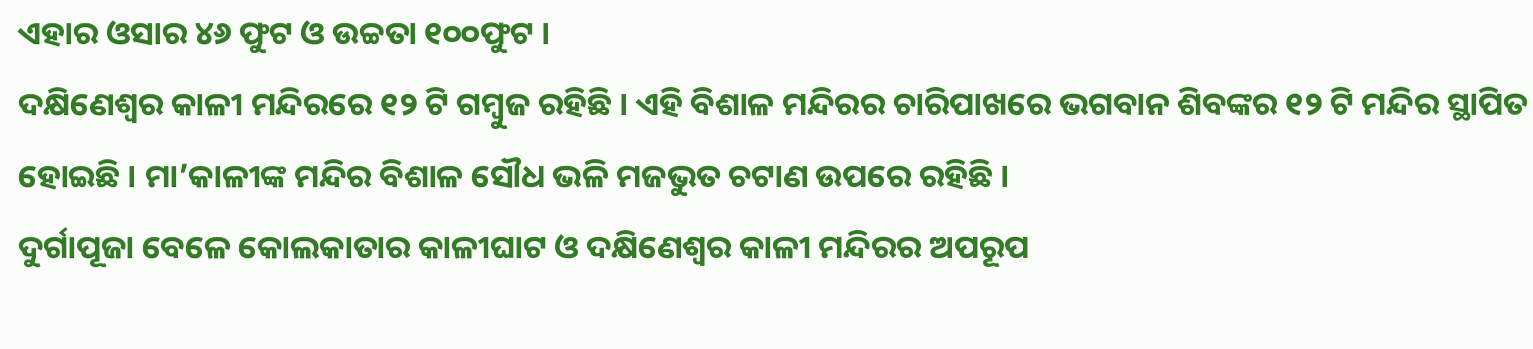ଏହାର ଓସାର ୪୬ ଫୁଟ ଓ ଉଚ୍ଚତା ୧୦୦ଫୁଟ ।
ଦକ୍ଷିଣେଶ୍ୱର କାଳୀ ମନ୍ଦିରରେ ୧୨ ଟି ଗମ୍ବୁଜ ରହିଛି । ଏହି ବିଶାଳ ମନ୍ଦିରର ଚାରିପାଖରେ ଭଗବାନ ଶିବଙ୍କର ୧୨ ଟି ମନ୍ଦିର ସ୍ଥାପିତ ହୋଇଛି । ମା’କାଳୀଙ୍କ ମନ୍ଦିର ବିଶାଳ ସୌଧ ଭଳି ମଜଭୁତ ଚଟାଣ ଉପରେ ରହିଛି ।
ଦୁର୍ଗାପୂଜା ବେଳେ କୋଲକାତାର କାଳୀଘାଟ ଓ ଦକ୍ଷିଣେଶ୍ୱର କାଳୀ ମନ୍ଦିରର ଅପରୂପ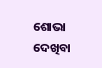ଶୋଭା ଦେଖିବା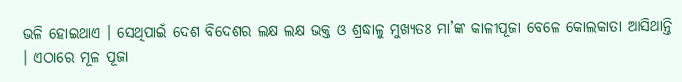ଭଳି ହୋଇଥାଏ । ସେଥିପାଇଁ ଦେଶ ବିଦେଶର ଲକ୍ଷ ଲକ୍ଷ ଭକ୍ତ ଓ ଶ୍ରଦ୍ଧାଳୁ ମୁଖ୍ୟତଃ ମା’ଙ୍କ କାଳୀପୂଜା ବେଳେ କୋଲକାତା ଆସିଥାନ୍ତି । ଏଠାରେ ମୂଳ ପୂଜା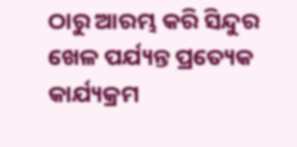ଠାରୁ ଆରମ୍ଭ କରି ସିନ୍ଦୁର ଖେଳ ପର୍ଯ୍ୟନ୍ତ ପ୍ରତ୍ୟେକ କାର୍ଯ୍ୟକ୍ରମ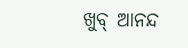ଖୁବ୍ ଆନନ୍ଦ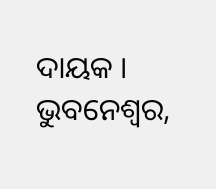ଦାୟକ ।
ଭୁବନେଶ୍ୱର,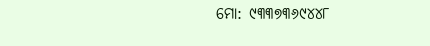ମୋ: ୯୩୩୭୩୬୯୪୪୮